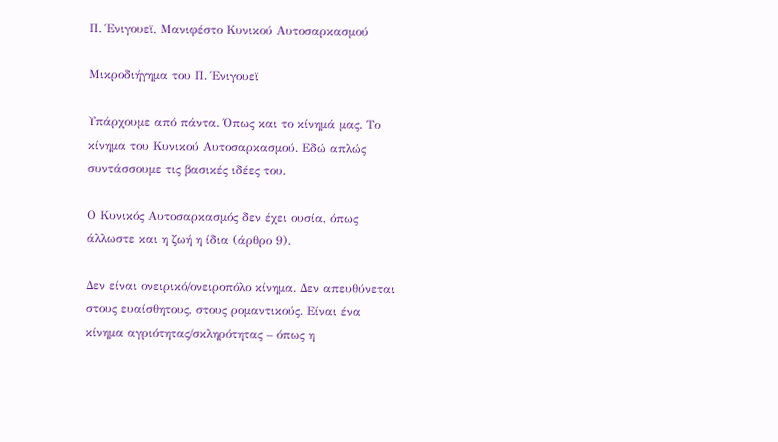Π. Ένιγουεϊ, Μανιφέστο Κυνικού Αυτοσαρκασμού

Μικροδιήγημα του Π. Ένιγουεϊ

Υπάρχουμε από πάντα. Όπως και το κίνημά μας. Το κίνημα του Κυνικού Αυτοσαρκασμού. Εδώ απλώς συντάσσουμε τις βασικές ιδέες του.

Ο Κυνικός Αυτοσαρκασμός δεν έχει ουσία, όπως άλλωστε και η ζωή η ίδια (άρθρο 9).

Δεν είναι ονειρικό/ονειροπόλο κίνημα. Δεν απευθύνεται στους ευαίσθητους, στους ρομαντικούς. Είναι ένα κίνημα αγριότητας/σκληρότητας – όπως η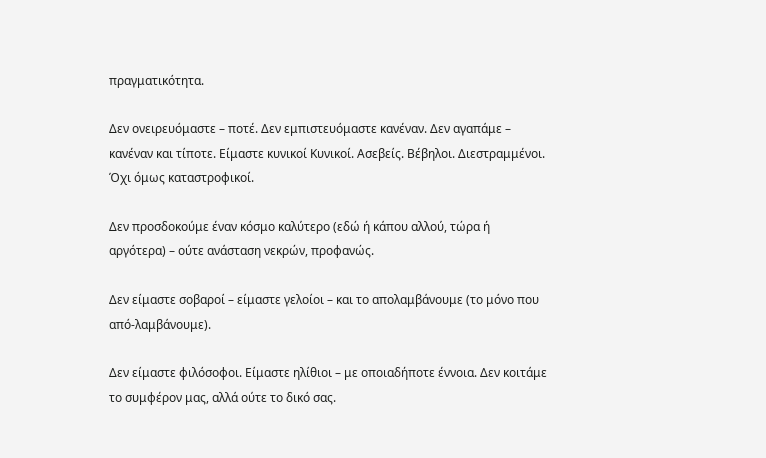πραγματικότητα.

Δεν ονειρευόμαστε – ποτέ. Δεν εμπιστευόμαστε κανέναν. Δεν αγαπάμε – κανέναν και τίποτε. Είμαστε κυνικοί Κυνικοί. Ασεβείς. Βέβηλοι. Διεστραμμένοι. Όχι όμως καταστροφικοί.

Δεν προσδοκούμε έναν κόσμο καλύτερο (εδώ ή κάπου αλλού, τώρα ή αργότερα) – ούτε ανάσταση νεκρών, προφανώς.

Δεν είμαστε σοβαροί – είμαστε γελοίοι – και το απολαμβάνουμε (το μόνο που από-λαμβάνουμε).

Δεν είμαστε φιλόσοφοι. Είμαστε ηλίθιοι – με οποιαδήποτε έννοια. Δεν κοιτάμε το συμφέρον μας, αλλά ούτε το δικό σας.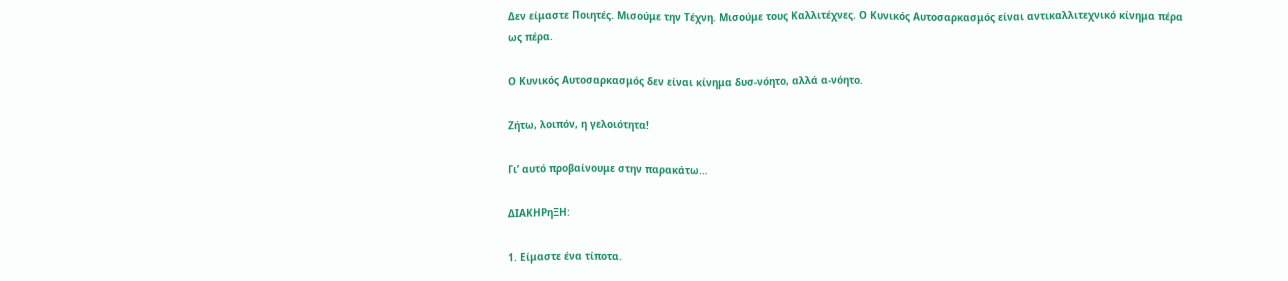Δεν είμαστε Ποιητές. Μισούμε την Τέχνη. Μισούμε τους Καλλιτέχνες. Ο Κυνικός Αυτοσαρκασμός είναι αντικαλλιτεχνικό κίνημα πέρα ως πέρα.

Ο Κυνικός Αυτοσαρκασμός δεν είναι κίνημα δυσ-νόητο, αλλά α-νόητο.

Ζήτω, λοιπόν, η γελοιότητα!

Γι’ αυτό προβαίνουμε στην παρακάτω…

ΔΙΑΚΗΡηΞΗ:

1. Είμαστε ένα τίποτα.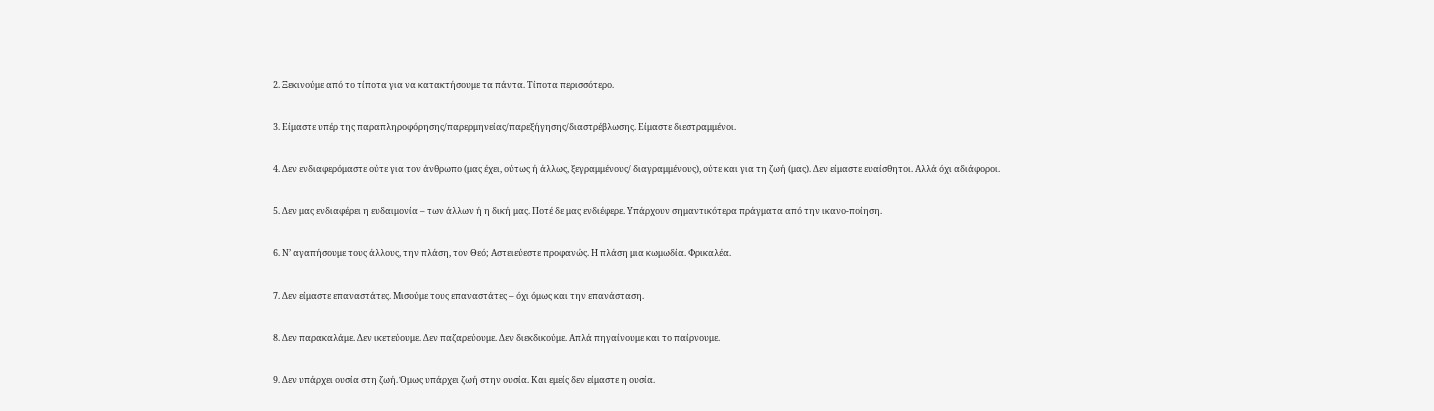2. Ξεκινούμε από το τίποτα για να κατακτήσουμε τα πάντα. Τίποτα περισσότερο.

3. Είμαστε υπέρ της παραπληροφόρησης/παρερμηνείας/παρεξήγησης/διαστρέβλωσης. Είμαστε διεστραμμένοι.

4. Δεν ενδιαφερόμαστε ούτε για τον άνθρωπο (μας έχει, ούτως ή άλλως, ξεγραμμένους/ διαγραμμένους), ούτε και για τη ζωή (μας). Δεν είμαστε ευαίσθητοι. Αλλά όχι αδιάφοροι.

5. Δεν μας ενδιαφέρει η ευδαιμονία – των άλλων ή η δική μας. Ποτέ δε μας ενδιέφερε. Υπάρχουν σημαντικότερα πράγματα από την ικανο-ποίηση.

6. Ν’ αγαπήσουμε τους άλλους, την πλάση, τον Θεό; Αστειεύεστε προφανώς. Η πλάση μια κωμωδία. Φρικαλέα.

7. Δεν είμαστε επαναστάτες. Μισούμε τους επαναστάτες – όχι όμως και την επανάσταση.

8. Δεν παρακαλάμε. Δεν ικετεύουμε. Δεν παζαρεύουμε. Δεν διεκδικούμε. Απλά πηγαίνουμε και το παίρνουμε.

9. Δεν υπάρχει ουσία στη ζωή. Όμως υπάρχει ζωή στην ουσία. Και εμείς δεν είμαστε η ουσία.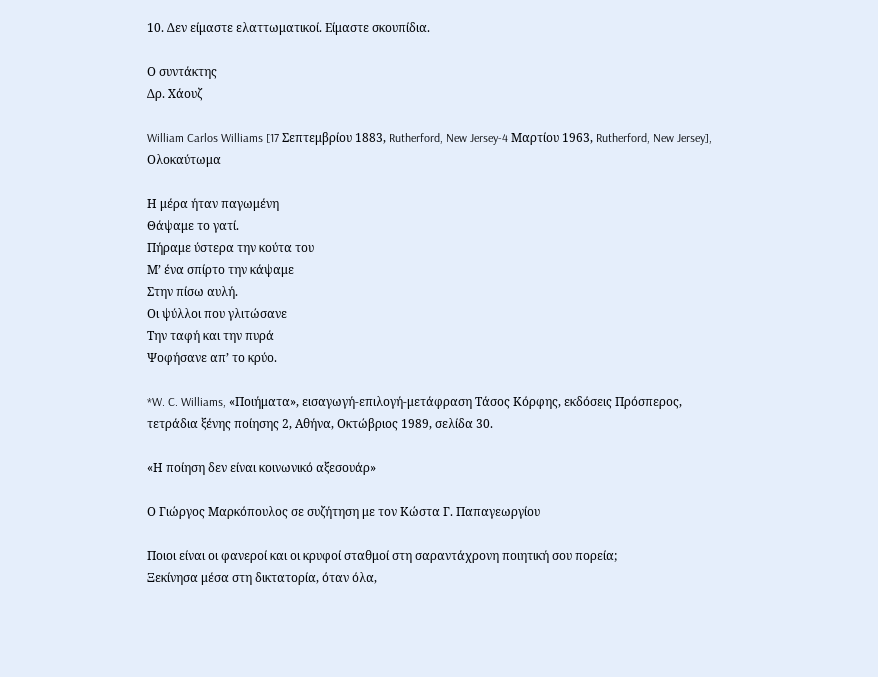10. Δεν είμαστε ελαττωματικοί. Είμαστε σκουπίδια.

Ο συντάκτης
Δρ. Χάουζ

William Carlos Williams [17 Σεπτεμβρίου 1883, Rutherford, New Jersey-4 Μαρτίου 1963, Rutherford, New Jersey], Ολοκαύτωμα

Η μέρα ήταν παγωμένη
Θάψαμε το γατί.
Πήραμε ύστερα την κούτα του
Μ’ ένα σπίρτο την κάψαμε
Στην πίσω αυλή.
Οι ψύλλοι που γλιτώσανε
Την ταφή και την πυρά
Ψοφήσανε απ’ το κρύο.

*W. C. Williams, «Ποιήματα», εισαγωγή-επιλογή-μετάφραση Τάσος Κόρφης, εκδόσεις Πρόσπερος, τετράδια ξένης ποίησης 2, Αθήνα, Οκτώβριος 1989, σελίδα 30.

«Η ποίηση δεν είναι κοινωνικό αξεσουάρ»

Ο Γιώργος Μαρκόπουλος σε συζήτηση με τον Κώστα Γ. Παπαγεωργίου

Ποιοι είναι οι φανεροί και οι κρυφοί σταθμοί στη σαραντάχρονη ποιητική σου πορεία;
Ξεκίνησα μέσα στη δικτατορία, όταν όλα,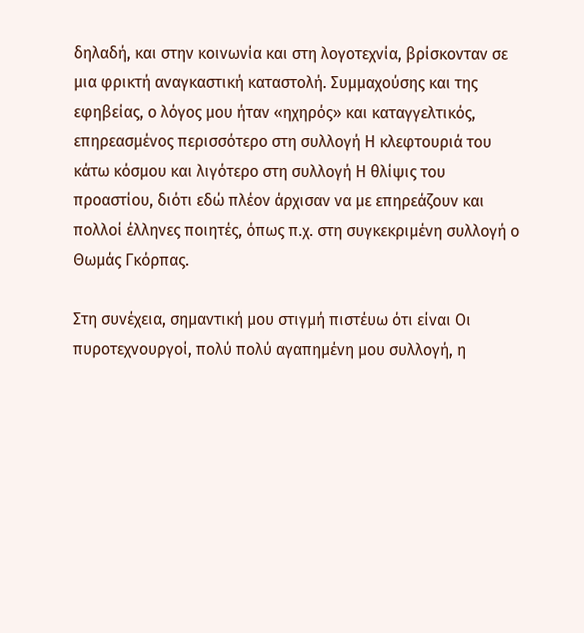δηλαδή, και στην κοινωνία και στη λογοτεχνία, βρίσκονταν σε μια φρικτή αναγκαστική καταστολή. Συμμαχούσης και της εφηβείας, ο λόγος μου ήταν «ηχηρός» και καταγγελτικός, επηρεασμένος περισσότερο στη συλλογή Η κλεφτουριά του κάτω κόσμου και λιγότερο στη συλλογή Η θλίψις του προαστίου, διότι εδώ πλέον άρχισαν να με επηρεάζουν και πολλοί έλληνες ποιητές, όπως π.χ. στη συγκεκριμένη συλλογή ο Θωμάς Γκόρπας.

Στη συνέχεια, σημαντική μου στιγμή πιστέυω ότι είναι Οι πυροτεχνουργοί, πολύ πολύ αγαπημένη μου συλλογή, η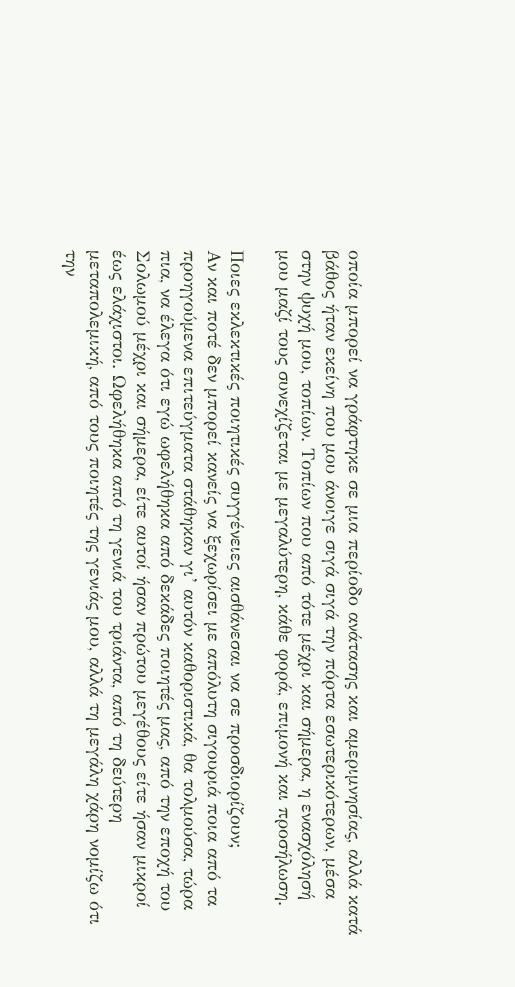οποία μπορεί να γράφτηκε σε μια περίοδο ανάτασης και αμεριμνησίας, αλλά κατά βάθος ήταν εκείνη που μου άνοιγε σιγά σιγά την πόρτα εσωτερικότερων, μέσα στην ψυχή μου, τοπίων. Τοπίων που από τότε μέχρι και σήμερα, η ενασχόλησή μου μαζί τους συνεχίζεται με μεγαλύτερη, κάθε φορά, επιμονή και προσήλωση.

Ποιες εκλεκτικές ποιητικές συγγένειες αισθάνεσαι να σε προσδιορίζουν;
Αν και ποτέ δεν μπορεί κανείς να ξεχωρίσει με απόλυτη σιγουριά ποια από τα προηγούμενα επιτεύγματα στάθηκαν γι’ αυτόν καθοριστικά, θα τολμούσα, τώρα πια, να έλεγα ότι εγώ ωφελήθηκα από δεκάδες ποιητές μας, από την εποχή του Σολωμού μέχρι και σήμερα, είτε αυτοί ήσαν πρώτου μεγέθους είτε ήσαν μικροί έως ελάχιστοι. Ωφελήθηκα από τη γενιά του τριάντα, από τη δεύτερη μεταπολεμική, από τους ποιητές της γενιάς μου, αλλά τη μεγάλη χάρη νομίζω ότι την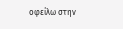οφείλω στην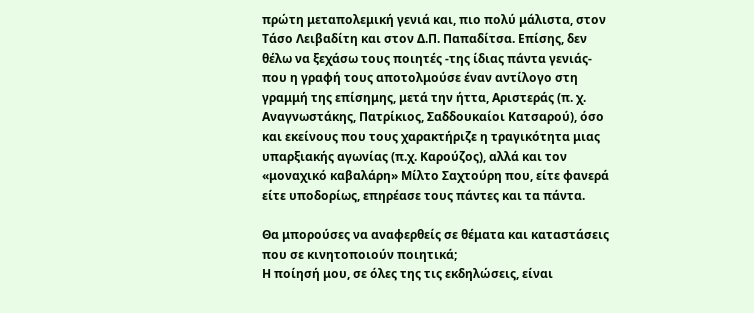πρώτη μεταπολεμική γενιά και, πιο πολύ μάλιστα, στον Τάσο Λειβαδίτη και στον Δ.Π. Παπαδίτσα. Επίσης, δεν θέλω να ξεχάσω τους ποιητές -της ίδιας πάντα γενιάς- που η γραφή τους αποτολμούσε έναν αντίλογο στη γραμμή της επίσημης, μετά την ήττα, Αριστεράς (π. χ. Αναγνωστάκης, Πατρίκιος, Σαδδουκαίοι Κατσαρού), όσο και εκείνους που τους χαρακτήριζε η τραγικότητα μιας υπαρξιακής αγωνίας (π.χ. Καρούζος), αλλά και τον «μοναχικό καβαλάρη» Μίλτο Σαχτούρη που, είτε φανερά είτε υποδορίως, επηρέασε τους πάντες και τα πάντα.

Θα μπορούσες να αναφερθείς σε θέματα και καταστάσεις που σε κινητοποιούν ποιητικά;
Η ποίησή μου, σε όλες της τις εκδηλώσεις, είναι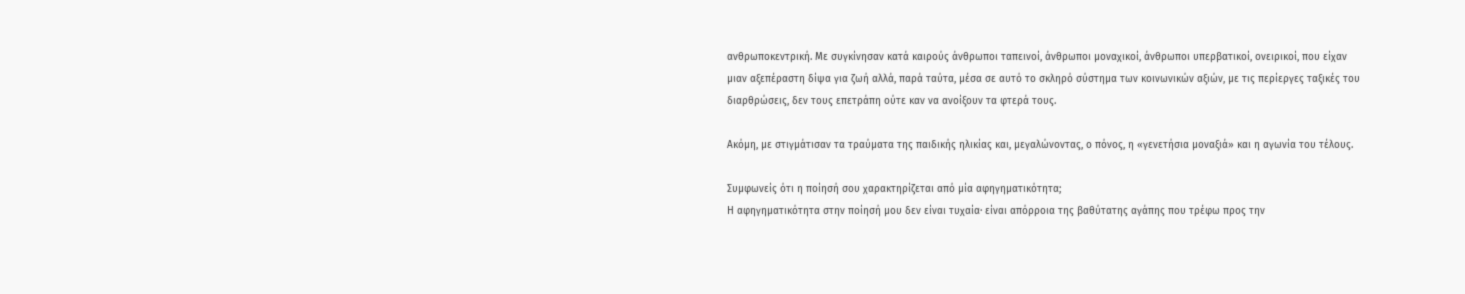ανθρωποκεντρική. Με συγκίνησαν κατά καιρούς άνθρωποι ταπεινοί, άνθρωποι μοναχικοί, άνθρωποι υπερβατικοί, ονειρικοί, που είχαν μιαν αξεπέραστη δίψα για ζωή αλλά, παρά ταύτα, μέσα σε αυτό το σκληρό σύστημα των κοινωνικών αξιών, με τις περίεργες ταξικές του διαρθρώσεις, δεν τους επετράπη ούτε καν να ανοίξουν τα φτερά τους.

Ακόμη, με στιγμάτισαν τα τραύματα της παιδικής ηλικίας και, μεγαλώνοντας, ο πόνος, η «γενετήσια μοναξιά» και η αγωνία του τέλους.

Συμφωνείς ότι η ποίησή σου χαρακτηρίζεται από μία αφηγηματικότητα;
Η αφηγηματικότητα στην ποίησή μου δεν είναι τυχαία· είναι απόρροια της βαθύτατης αγάπης που τρέφω προς την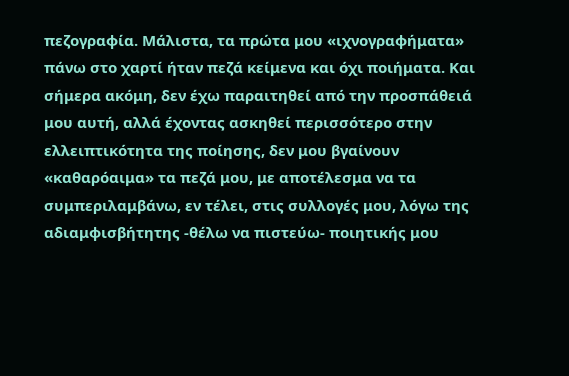πεζογραφία. Μάλιστα, τα πρώτα μου «ιχνογραφήματα» πάνω στο χαρτί ήταν πεζά κείμενα και όχι ποιήματα. Και σήμερα ακόμη, δεν έχω παραιτηθεί από την προσπάθειά μου αυτή, αλλά έχοντας ασκηθεί περισσότερο στην ελλειπτικότητα της ποίησης, δεν μου βγαίνουν «καθαρόαιμα» τα πεζά μου, με αποτέλεσμα να τα συμπεριλαμβάνω, εν τέλει, στις συλλογές μου, λόγω της αδιαμφισβήτητης -θέλω να πιστεύω- ποιητικής μου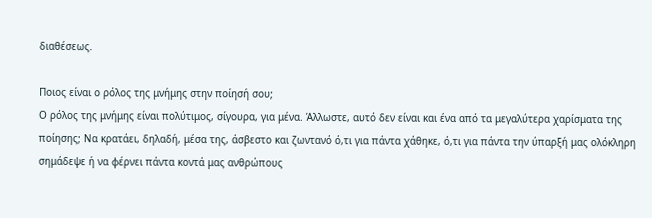διαθέσεως.

Ποιος είναι ο ρόλος της μνήμης στην ποίησή σου;
Ο ρόλος της μνήμης είναι πολύτιμος, σίγουρα, για μένα. Άλλωστε, αυτό δεν είναι και ένα από τα μεγαλύτερα χαρίσματα της ποίησης; Να κρατάει, δηλαδή, μέσα της, άσβεστο και ζωντανό ό,τι για πάντα χάθηκε, ό,τι για πάντα την ύπαρξή μας ολόκληρη σημάδεψε ή να φέρνει πάντα κοντά μας ανθρώπους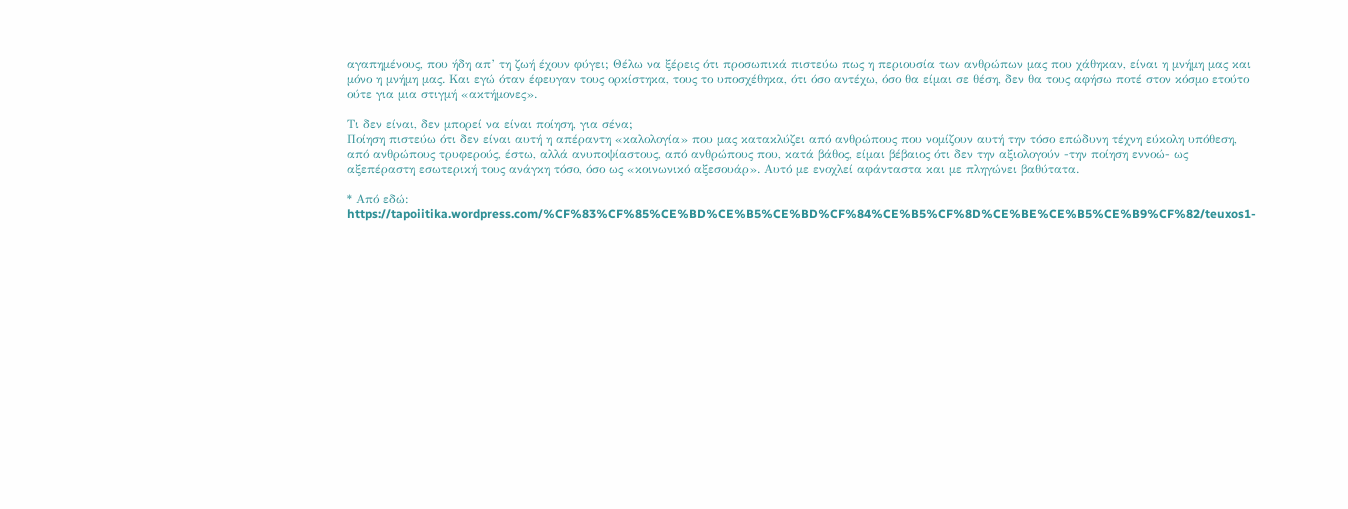αγαπημένους, που ήδη απ’ τη ζωή έχουν φύγει; Θέλω να ξέρεις ότι προσωπικά πιστεύω πως η περιουσία των ανθρώπων μας που χάθηκαν, είναι η μνήμη μας και μόνο η μνήμη μας. Και εγώ όταν έφευγαν τους ορκίστηκα, τους το υποσχέθηκα, ότι όσο αντέχω, όσο θα είμαι σε θέση, δεν θα τους αφήσω ποτέ στον κόσμο ετούτο ούτε για μια στιγμή «ακτήμονες».

Τι δεν είναι, δεν μπορεί να είναι ποίηση, για σένα;
Ποίηση πιστεύω ότι δεν είναι αυτή η απέραντη «καλολογία» που μας κατακλύζει από ανθρώπους που νομίζουν αυτή την τόσο επώδυνη τέχνη εύκολη υπόθεση, από ανθρώπους τρυφερούς, έστω, αλλά ανυποψίαστους, από ανθρώπους που, κατά βάθος, είμαι βέβαιος ότι δεν την αξιολογούν -την ποίηση εννοώ- ως αξεπέραστη εσωτερική τους ανάγκη τόσο, όσο ως «κοινωνικό αξεσουάρ». Αυτό με ενοχλεί αφάνταστα και με πληγώνει βαθύτατα.

* Από εδώ: https://tapoiitika.wordpress.com/%CF%83%CF%85%CE%BD%CE%B5%CE%BD%CF%84%CE%B5%CF%8D%CE%BE%CE%B5%CE%B9%CF%82/teuxos1-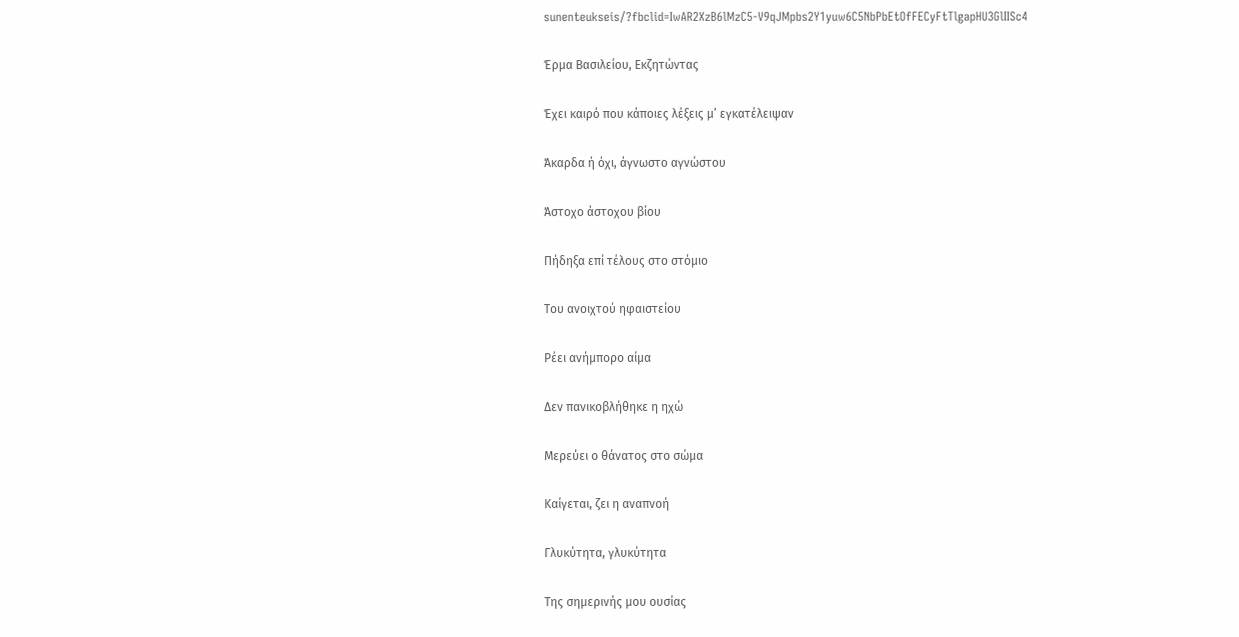sunenteukseis/?fbclid=IwAR2XzB6lMzC5-V9qJMpbs2Y1yuw6C5NbPbEtOfFECyFtTlgapHU3GlIISc4

Έρμα Βασιλείου, Εκζητώντας

Έχει καιρό που κάποιες λέξεις μ’ εγκατέλειψαν

Άκαρδα ή όχι, άγνωστο αγνώστου

Άστοχο άστοχου βίου

Πήδηξα επί τέλους στο στόμιο

Του ανοιχτού ηφαιστείου

Ρέει ανήμπορο αίμα

Δεν πανικοβλήθηκε η ηχώ

Μερεύει ο θάνατος στο σώμα

Καίγεται, ζει η αναπνοή

Γλυκύτητα, γλυκύτητα

Της σημερινής μου ουσίας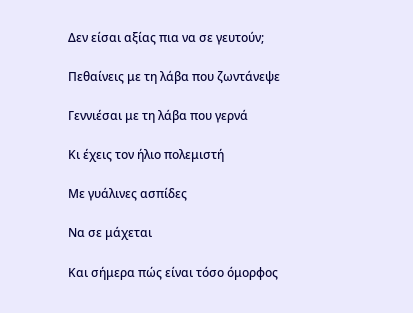Δεν είσαι αξίας πια να σε γευτούν;

Πεθαίνεις με τη λάβα που ζωντάνεψε

Γεννιέσαι με τη λάβα που γερνά

Κι έχεις τον ήλιο πολεμιστή

Με γυάλινες ασπίδες

Να σε μάχεται

Και σήμερα πώς είναι τόσο όμορφος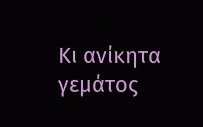Κι ανίκητα γεμάτος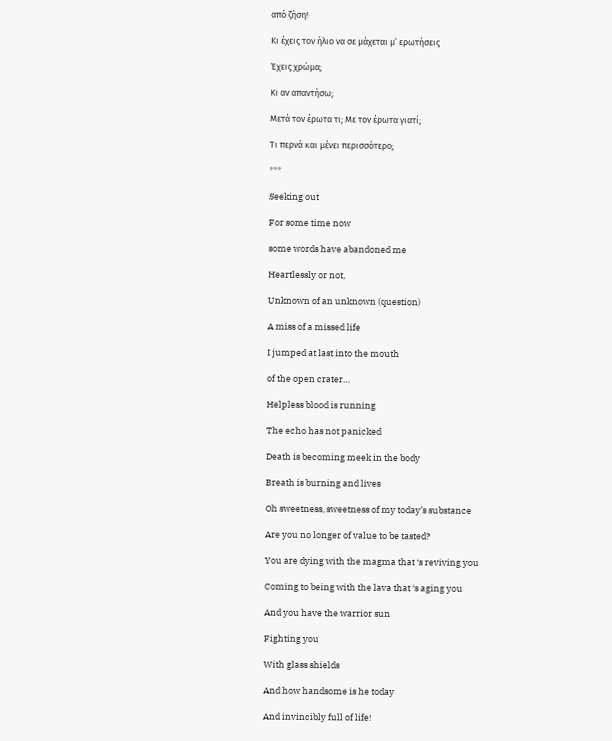από ζήση!

Κι έχεις τον ήλιο να σε μάχεται μ’ ερωτήσεις

Έχεις χρώμα;

Κι αν απαντήσω;

Μετά τον έρωτα τι; Με τον έρωτα γιατί;

Τι περνά και μένει περισσότερο;

***

Seeking out

For some time now

some words have abandoned me

Heartlessly or not,

Unknown of an unknown (question)

A miss of a missed life

I jumped at last into the mouth

of the open crater…

Helpless blood is running

The echo has not panicked

Death is becoming meek in the body

Breath is burning and lives

Oh sweetness, sweetness of my today’s substance

Are you no longer of value to be tasted?

You are dying with the magma that ‘s reviving you

Coming to being with the lava that ‘s aging you

And you have the warrior sun

Fighting you

With glass shields

And how handsome is he today

And invincibly full of life!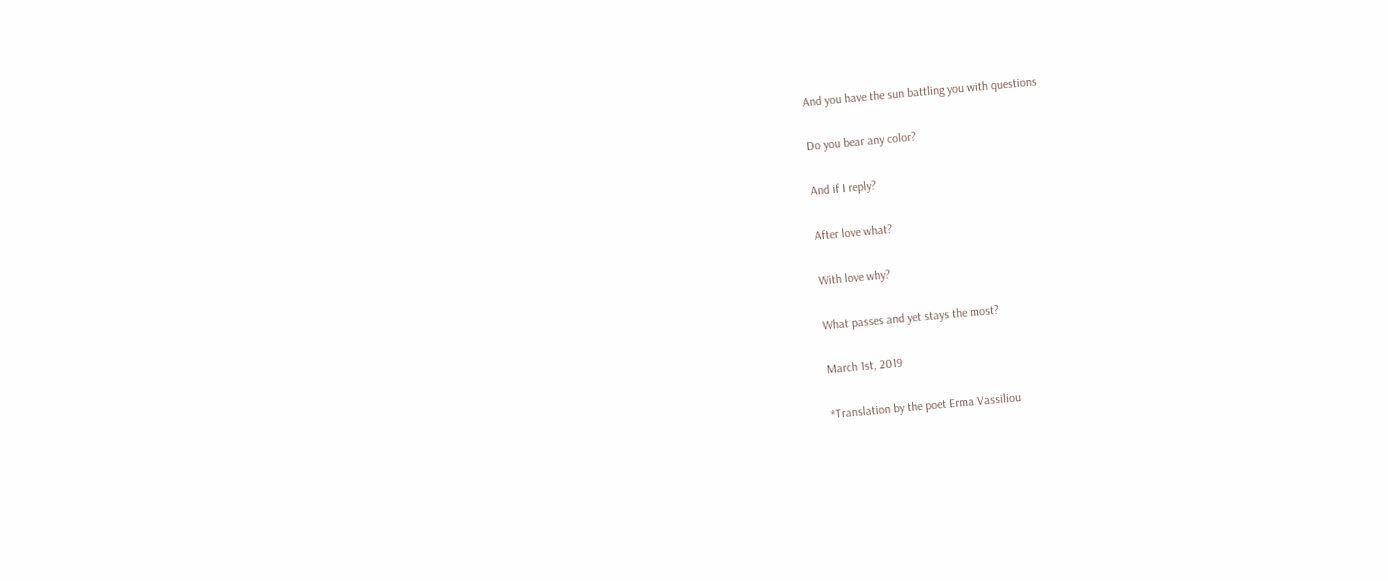And you have the sun battling you with questions

Do you bear any color?

And if I reply?

After love what?

With love why?

What passes and yet stays the most?

March 1st, 2019

*Translation by the poet Erma Vassiliou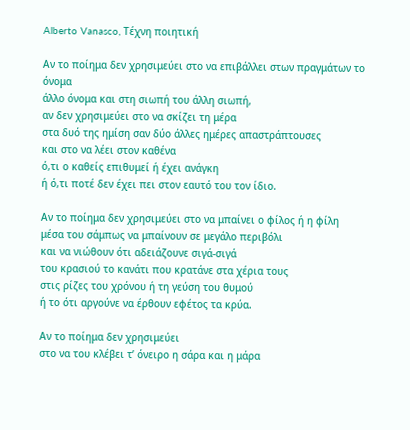Alberto Vanasco, Τέχνη ποιητική

Αν το ποίημα δεν χρησιμεύει στο να επιβάλλει στων πραγμάτων το όνομα
άλλο όνομα και στη σιωπή του άλλη σιωπή,
αν δεν χρησιμεύει στο να σκίζει τη μέρα
στα δυό της ημίση σαν δύο άλλες ημέρες απαστράπτουσες
και στο να λέει στον καθένα
ό,τι ο καθείς επιθυμεί ή έχει ανάγκη
ή ό,τι ποτέ δεν έχει πει στον εαυτό του τον ίδιο.

Αν το ποίημα δεν χρησιμεύει στο να μπαίνει ο φίλος ή η φίλη
μέσα του σάμπως να μπαίνουν σε μεγάλο περιβόλι
και να νιώθουν ότι αδειάζουνε σιγά-σιγά
του κρασιού το κανάτι που κρατάνε στα χέρια τους
στις ρίζες του χρόνου ή τη γεύση του θυμού
ή το ότι αργούνε να έρθουν εφέτος τα κρύα.

Αν το ποίημα δεν χρησιμεύει
στο να του κλέβει τ’ όνειρο η σάρα και η μάρα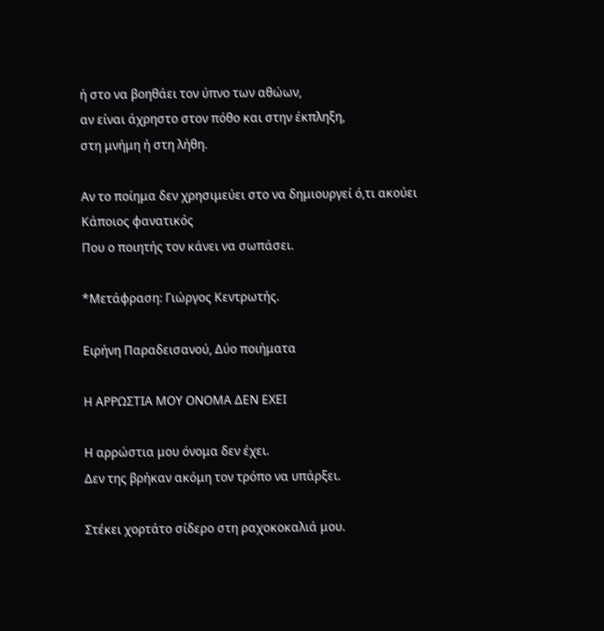ή στο να βοηθάει τον ύπνο των αθώων,
αν είναι άχρηστο στον πόθο και στην έκπληξη,
στη μνήμη ή στη λήθη.

Αν το ποίημα δεν χρησιμεύει στο να δημιουργεί ό,τι ακούει
Κάποιος φανατικός
Που ο ποιητής τον κάνει να σωπάσει.

*Μετάφραση: Γιώργος Κεντρωτής.

Ειρήνη Παραδεισανού, Δύο ποιήματα

Η ΑΡΡΩΣΤΙΑ ΜΟΥ ΟΝΟΜΑ ΔΕΝ ΕΧΕΙ

Η αρρώστια μου όνομα δεν έχει.
Δεν της βρήκαν ακόμη τον τρόπο να υπάρξει.

Στέκει χορτάτο σίδερο στη ραχοκοκαλιά μου.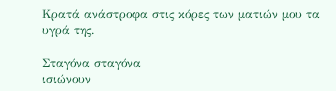Κρατά ανάστροφα στις κόρες των ματιών μου τα υγρά της.

Σταγόνα σταγόνα
ισιώνουν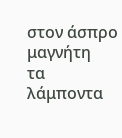στον άσπρο μαγνήτη
τα λάμποντα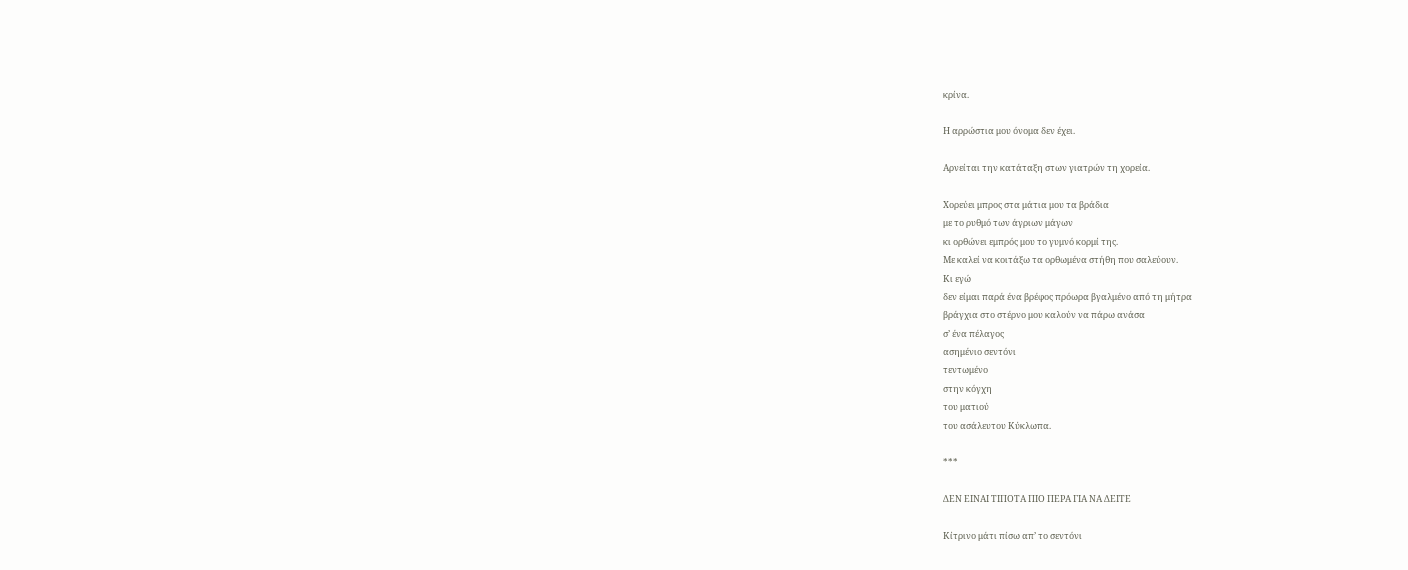κρίνα.

Η αρρώστια μου όνομα δεν έχει.

Αρνείται την κατάταξη στων γιατρών τη χορεία.

Χορεύει μπρος στα μάτια μου τα βράδια
με το ρυθμό των άγριων μάγων
κι ορθώνει εμπρός μου το γυμνό κορμί της.
Με καλεί να κοιτάξω τα ορθωμένα στήθη που σαλεύουν.
Κι εγώ
δεν είμαι παρά ένα βρέφος πρόωρα βγαλμένο από τη μήτρα
βράγχια στο στέρνο μου καλούν να πάρω ανάσα
σ’ ένα πέλαγος
ασημένιο σεντόνι
τεντωμένο
στην κόγχη
του ματιού
του ασάλευτου Κύκλωπα.

***

ΔΕΝ ΕΙΝΑΙ ΤΙΠΟΤΑ ΠΙΟ ΠΕΡΑ ΓΙΑ ΝΑ ΔΕΙΤΕ

Κίτρινο μάτι πίσω απ’ το σεντόνι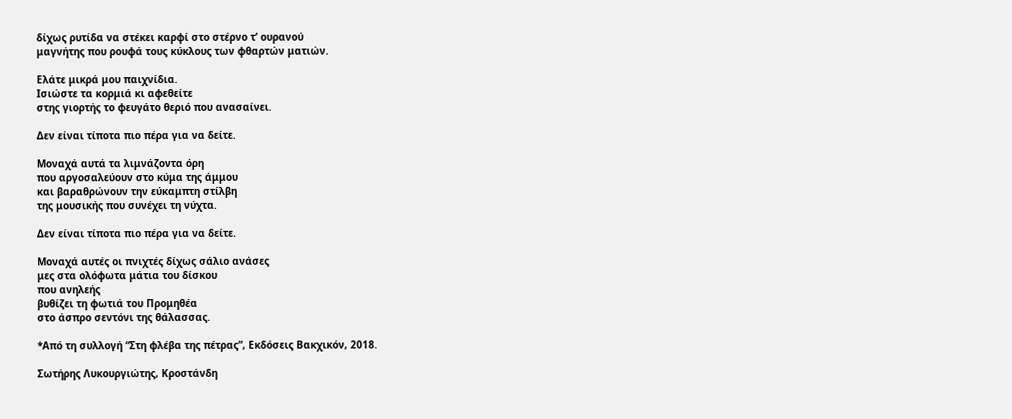δίχως ρυτίδα να στέκει καρφί στο στέρνο τ’ ουρανού
μαγνήτης που ρουφά τους κύκλους των φθαρτών ματιών.

Ελάτε μικρά μου παιχνίδια.
Ισιώστε τα κορμιά κι αφεθείτε
στης γιορτής το φευγάτο θεριό που ανασαίνει.

Δεν είναι τίποτα πιο πέρα για να δείτε.

Μοναχά αυτά τα λιμνάζοντα όρη
που αργοσαλεύουν στο κύμα της άμμου
και βαραθρώνουν την εύκαμπτη στίλβη
της μουσικής που συνέχει τη νύχτα.

Δεν είναι τίποτα πιο πέρα για να δείτε.

Μοναχά αυτές οι πνιχτές δίχως σάλιο ανάσες
μες στα ολόφωτα μάτια του δίσκου
που ανηλεής
βυθίζει τη φωτιά του Προμηθέα
στο άσπρο σεντόνι της θάλασσας.

*Από τη συλλογή “Στη φλέβα της πέτρας”, Εκδόσεις Βακχικόν, 2018.

Σωτήρης Λυκουργιώτης, Κροστάνδη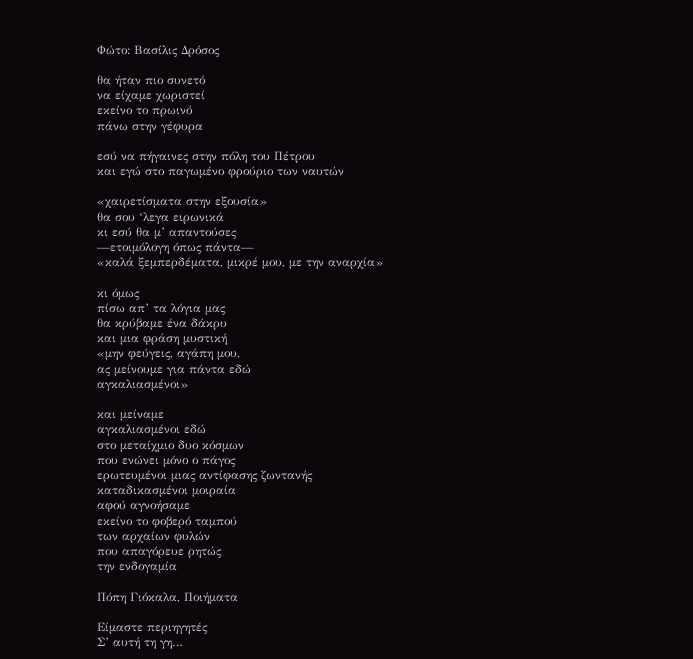Φώτο: Βασίλις Δρόσος

θα ήταν πιο συνετό
να είχαμε χωριστεί
εκείνο το πρωινό
πάνω στην γέφυρα

εσύ να πήγαινες στην πόλη του Πέτρου
και εγώ στο παγωμένο φρούριο των ναυτών

«χαιρετίσματα στην εξουσία»
θα σου ‘λεγα ειρωνικά
κι εσύ θα μ’ απαντούσες
—ετοιμόλογη όπως πάντα—
«καλά ξεμπερδέματα, μικρέ μου, με την αναρχία»

κι όμως
πίσω απ’ τα λόγια μας
θα κρύβαμε ένα δάκρυ
και μια φράση μυστική
«μην φεύγεις, αγάπη μου,
ας μείνουμε για πάντα εδώ
αγκαλιασμένοι»

και μείναμε
αγκαλιασμένοι εδώ
στο μεταίχμιο δυο κόσμων
που ενώνει μόνο ο πάγος
ερωτευμένοι μιας αντίφασης ζωντανής
καταδικασμένοι μοιραία
αφού αγνοήσαμε
εκείνο το φοβερό ταμπού
των αρχαίων φυλών
που απαγόρευε ρητώς
την ενδογαμία

Πόπη Γιόκαλα, Ποιήματα

Είμαστε περιηγητές
Σ’ αυτή τη γη…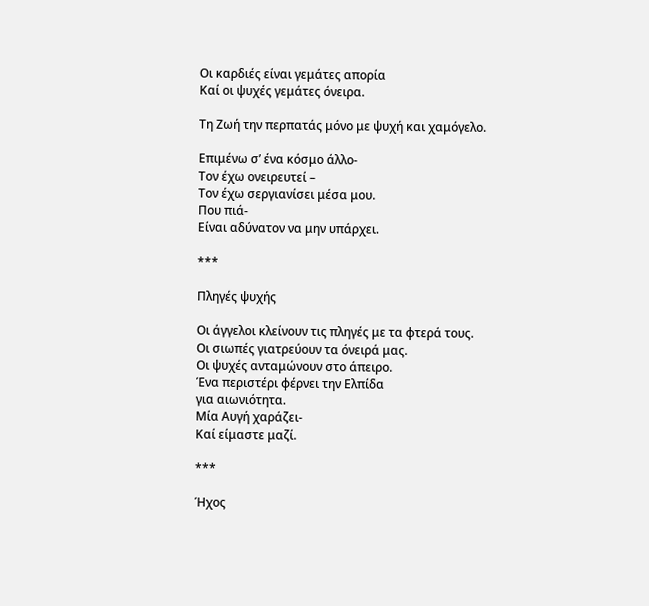Οι καρδιές είναι γεμάτες απορία
Καί οι ψυχές γεμάτες όνειρα.

Τη Ζωή την περπατάς μόνο με ψυχή και χαμόγελο.

Επιμένω σ’ ένα κόσμο άλλο-
Τον έχω ονειρευτεί –
Τον έχω σεργιανίσει μέσα μου.
Που πιά-
Είναι αδύνατον να μην υπάρχει.

***

Πληγές ψυχής

Οι άγγελοι κλείνουν τις πληγές με τα φτερά τους.
Οι σιωπές γιατρεύουν τα όνειρά μας.
Οι ψυχές ανταμώνουν στο άπειρο.
Ένα περιστέρι φέρνει την Ελπίδα
για αιωνιότητα.
Μία Αυγή χαράζει-
Καί είμαστε μαζί.

***

Ήχος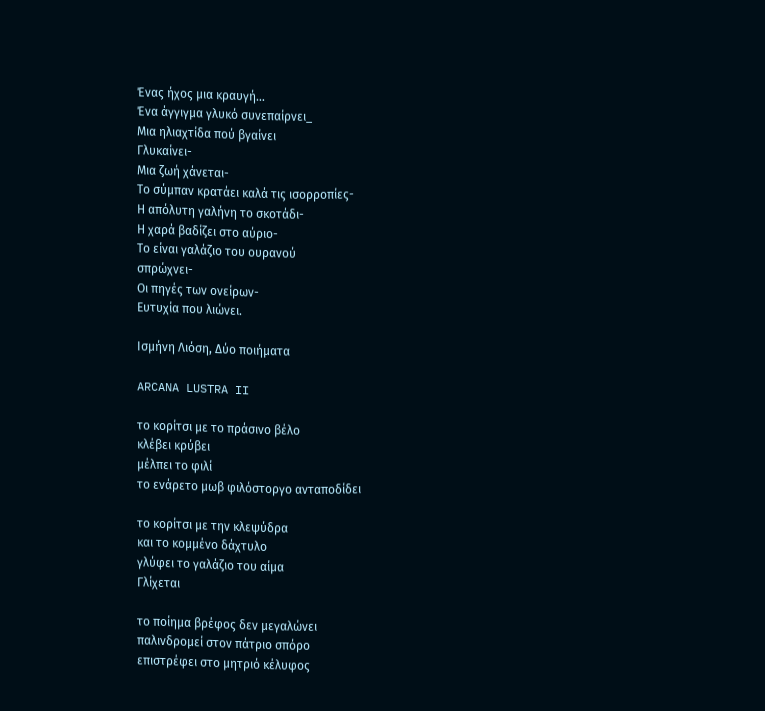Ένας ήχος μια κραυγή…
Ένα άγγιγμα γλυκό συνεπαίρνει_
Μια ηλιαχτίδα πού βγαίνει
Γλυκαίνει-
Μια ζωή χάνεται-
Το σύμπαν κρατάει καλά τις ισορροπίες-
Η απόλυτη γαλήνη το σκοτάδι-
Η χαρά βαδίζει στο αύριο-
Το είναι γαλάζιο του ουρανού
σπρώχνει-
Οι πηγές των ονείρων-
Ευτυχία που λιώνει.

Ισμήνη Λιόση, Δύο ποιήματα

ARCANA LUSTRA II

το κορίτσι με το πράσινο βέλο
κλέβει κρύβει
μέλπει το φιλί
το ενάρετο μωβ φιλόστοργο ανταποδίδει

το κορίτσι με την κλεψύδρα
και το κομμένο δάχτυλο
γλύφει το γαλάζιο του αίμα
Γλίχεται

το ποίημα βρέφος δεν μεγαλώνει
παλινδρομεί στον πάτριο σπόρο
επιστρέφει στο μητριό κέλυφος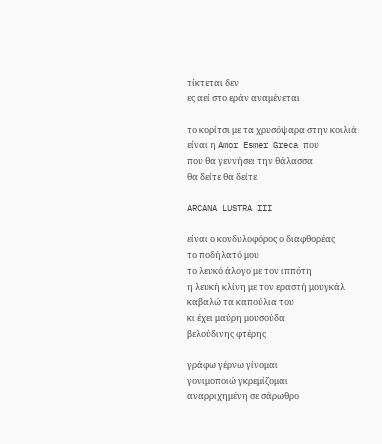τίκτεται δεν
ες αεί στο εράν αναμένεται

το κορίτσι με τα χρυσόψαρα στην κοιλιά
είναι η Amor Esmer Greca που
που θα γεννήσει την θάλασσα
θα δείτε θα δείτε

ARCANA LUSTRA III

είναι ο κονδυλοφόρος ο διαφθορέας
το ποδήλατό μου
το λευκό άλογο με τον ιππότη
η λευκή κλίνη με τον εραστή μουγκάλ
καβαλώ τα καπούλια του
κι έχει μαύρη μουσούδα
βελούδινης φτέρης

γράφω γέρνω γίνομαι
γονιμοποιώ γκρεμίζομαι
αναρριχημένη σε σάρωθρο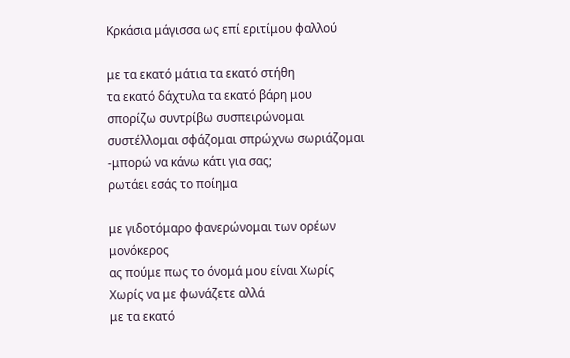Κρκάσια μάγισσα ως επί εριτίμου φαλλού

με τα εκατό μάτια τα εκατό στήθη
τα εκατό δάχτυλα τα εκατό βάρη μου
σπορίζω συντρίβω συσπειρώνομαι
συστέλλομαι σφάζομαι σπρώχνω σωριάζομαι
-μπορώ να κάνω κάτι για σας;
ρωτάει εσάς το ποίημα

με γιδοτόμαρο φανερώνομαι των ορέων μονόκερος
ας πούμε πως το όνομά μου είναι Χωρίς
Χωρίς να με φωνάζετε αλλά
με τα εκατό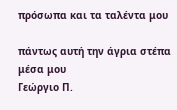πρόσωπα και τα ταλέντα μου

πάντως αυτή την άγρια στέπα μέσα μου
Γεώργιο Π.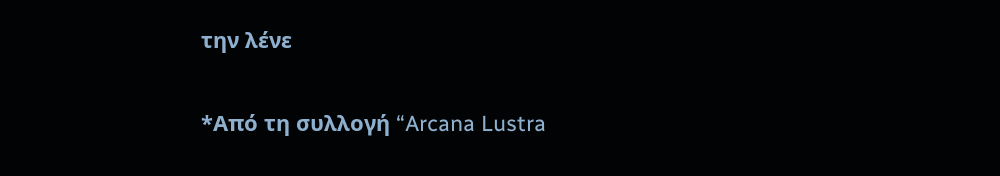την λένε

*Από τη συλλογή “Arcana Lustra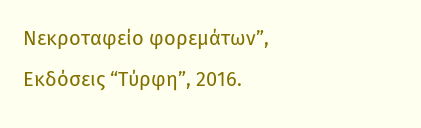Νεκροταφείο φορεμάτων”, Εκδόσεις “Τύρφη”, 2016.